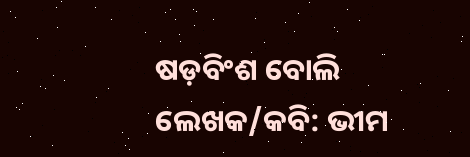ଷଡ଼ବିଂଶ ବୋଲି ଲେଖକ/କବି: ଭୀମ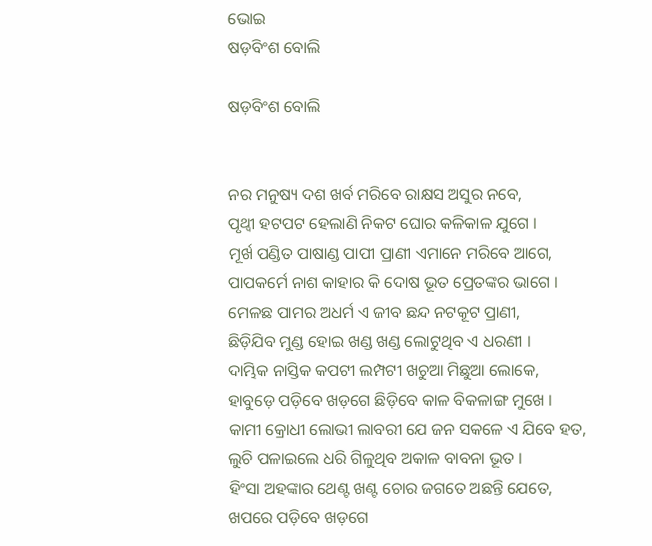ଭୋଇ
ଷଡ଼ବିଂଶ ବୋଲି

ଷଡ଼ବିଂଶ ବୋଲି


ନର ମନୁଷ୍ୟ ଦଶ ଖର୍ବ ମରିବେ ରାକ୍ଷସ ଅସୁର ନବେ,
ପୃଥ୍ୱୀ ହଟପଟ ହେଲାଣି ନିକଟ ଘୋର କଳିକାଳ ଯୁଗେ ।
ମୂର୍ଖ ପଣ୍ଡିତ ପାଷାଣ୍ଡ ପାପୀ ପ୍ରାଣୀ ଏମାନେ ମରିବେ ଆଗେ,
ପାପକର୍ମେ ନାଶ କାହାର କି ଦୋଷ ଭୂତ ପ୍ରେତଙ୍କର ଭାଗେ ।
ମେଳଛ ପାମର ଅଧର୍ମ ଏ ଜୀବ ଛନ୍ଦ ନଟକୂଟ ପ୍ରାଣୀ,
ଛିଡ଼ିଯିବ ମୁଣ୍ଡ ହୋଇ ଖଣ୍ଡ ଖଣ୍ଡ ଲୋଟୁଥିବ ଏ ଧରଣୀ ।
ଦାମ୍ଭିକ ନାସ୍ତିକ କପଟୀ ଲମ୍ପଟୀ ଖଚୁଆ ମିଛୁଆ ଲୋକେ,
ହାବୁଡ଼େ ପଡ଼ିବେ ଖଡ଼ଗେ ଛିଡ଼ିବେ କାଳ ବିକଳାଙ୍ଗ ମୁଖେ ।
କାମୀ କ୍ରୋଧୀ ଲୋଭୀ ଲାବରୀ ଯେ ଜନ ସକଳେ ଏ ଯିବେ ହତ,
ଲୁଚି ପଳାଇଲେ ଧରି ଗିଳୁଥିବ ଅକାଳ ବାବନା ଭୂତ ।
ହିଂସା ଅହଙ୍କାର ଥେଣ୍ଟ ଖଣ୍ଟ ଚୋର ଜଗତେ ଅଛନ୍ତି ଯେତେ,
ଖପରେ ପଡ଼ିବେ ଖଡ଼ଗେ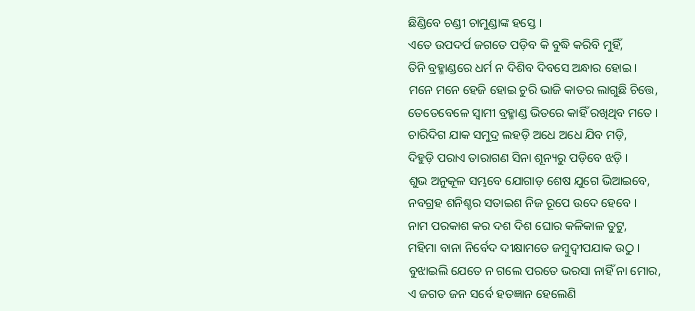ଛିଣ୍ଡିବେ ଚଣ୍ଡୀ ଚାମୁଣ୍ଡାଙ୍କ ହସ୍ତେ ।
ଏତେ ଉପଦର୍ପ ଜଗତେ ପଡ଼ିବ କି ବୁଦ୍ଧି କରିବି ମୁହିଁ,
ତିନି ବ୍ରହ୍ମାଣ୍ଡରେ ଧର୍ମ ନ ଦିଶିବ ଦିବସେ ଅନ୍ଧାର ହୋଇ ।
ମନେ ମନେ ହେଜି ହୋଇ ଚୁରି ଭାଜି କାତର ଲାଗୁଛି ଚିତ୍ତେ,
ତେତେବେଳେ ସ୍ୱାମୀ ବ୍ରହ୍ମାଣ୍ଡ ଭିତରେ କାହିଁ ରଖିଥିବ ମତେ ।
ଚାରିଦିଗ ଯାକ ସମୁଦ୍ର ଲହଡ଼ି ଅଧେ ଅଧେ ଯିବ ମଡ଼ି,
ଦିହୁଡ଼ି ପରାଏ ତାରାଗଣ ସିନା ଶୂନ୍ୟରୁ ପଡ଼ିବେ ଝଡ଼ି ।
ଶୁଭ ଅନୁକୂଳ ସମ୍ଭବେ ଯୋଗାଡ଼ ଶେଷ ଯୁଗେ ଭିଆଇବେ,
ନବଗ୍ରହ ଶନିଶ୍ଚର ସତାଇଶ ନିଜ ରୂପେ ଉଦେ ହେବେ ।
ନାମ ପରକାଶ କର ଦଶ ଦିଶ ଘୋର କଳିକାଳ ତୁଟୁ,
ମହିମା ବାନା ନିର୍ବେଦ ଦୀକ୍ଷାମତେ ଜମ୍ବୁଦ୍ୱୀପଯାକ ଉଠୁ ।
ବୁଝାଇଲି ଯେତେ ନ ଗଲେ ପରତେ ଭରସା ନାହିଁ ନା ମୋର,
ଏ ଜଗତ ଜନ ସର୍ବେ ହତଜ୍ଞାନ ହେଲେଣି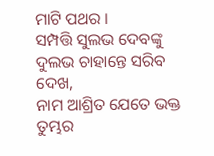ମାଟି ପଥର ।
ସମ୍ପତ୍ତି ସୁଲଭ ଦେବଙ୍କୁ ଦୁଲଭ ଚାହାନ୍ତେ ସରିବ ଦେଖ,
ନାମ ଆଶ୍ରିତ ଯେତେ ଭକ୍ତ ତୁମ୍ଭର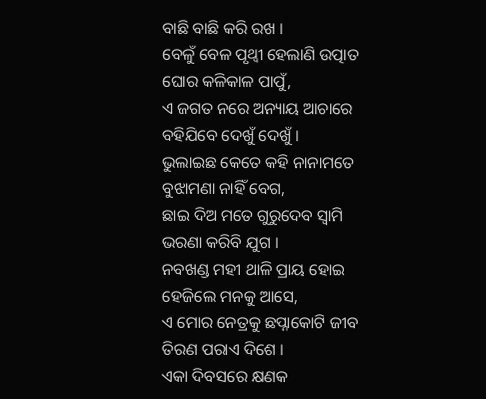ବାଛି ବାଛି କରି ରଖ ।
ବେଳୁଁ ବେଳ ପୃଥ୍ୱୀ ହେଲାଣି ଉତ୍ପାତ ଘୋର କଳିକାଳ ପାପୁଁ,
ଏ ଜଗତ ନରେ ଅନ୍ୟାୟ ଆଚାରେ ବହିଯିବେ ଦେଖୁଁ ଦେଖୁଁ ।
ଭୁଲାଇଛ କେତେ କହି ନାନାମତେ ବୁଝାମଣା ନାହିଁ ବେଗ,
ଛାଇ ଦିଅ ମତେ ଗୁରୁଦେବ ସ୍ୱାମି ଭରଣା କରିବି ଯୁଗ ।
ନବଖଣ୍ଡ ମହୀ ଥାଳି ପ୍ରାୟ ହୋଇ ହେଜିଲେ ମନକୁ ଆସେ,
ଏ ମୋର ନେତ୍ରକୁ ଛପ୍ନାକୋଟି ଜୀବ ତିରଣ ପରାଏ ଦିଶେ ।
ଏକା ଦିବସରେ କ୍ଷଣକ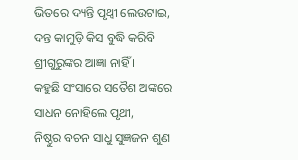ଭିତରେ ଦ୍ୟନ୍ତି ପୃଥ୍ୱୀ ଲେଉଟାଇ,
ଦନ୍ତ କାମୁଡ଼ି କିସ ବୁଦ୍ଧି କରିବି ଶ୍ରୀଗୁରୁଙ୍କର ଆଜ୍ଞା ନାହିଁ ।
କହୁଛି ସଂସାରେ ସତୈଶ ଅଙ୍କରେ ସାଧନ ନୋହିଲେ ପୃଥୀ,
ନିଷ୍ଠୁର ବଚନ ସାଧୁ ସୁଜ୍ଞଜନ ଶୁଣ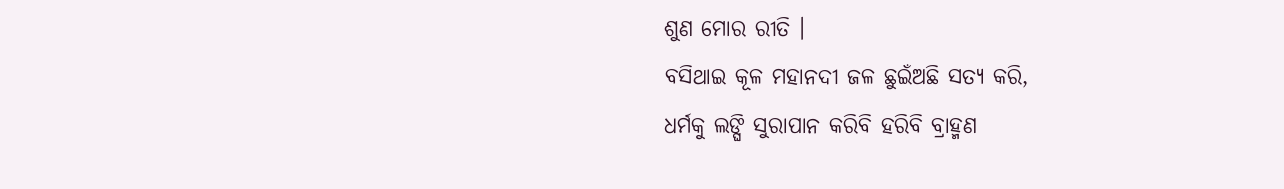ଶୁଣ ମୋର ରୀତି ।
ବସିଥାଇ କୂଳ ମହାନଦୀ ଜଳ ଛୁଇଁଅଛି ସତ୍ୟ କରି,
ଧର୍ମକୁ ଲଙ୍ଘି ସୁରାପାନ କରିବି ହରିବି ବ୍ରାହ୍ମଣ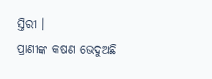ସ୍ତିରୀ ।
ପ୍ରାଣୀଙ୍କ କଷଣ ଭେଦୁଅଛି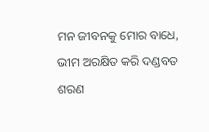ମନ ଜୀବନକୁ ମୋର ବାଧେ,
ଭୀମ ଅରକ୍ଷିତ କରି ଦଣ୍ଡବତ ଶରଣ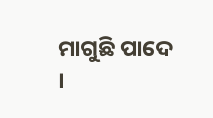ମାଗୁଛି ପାଦେ ।